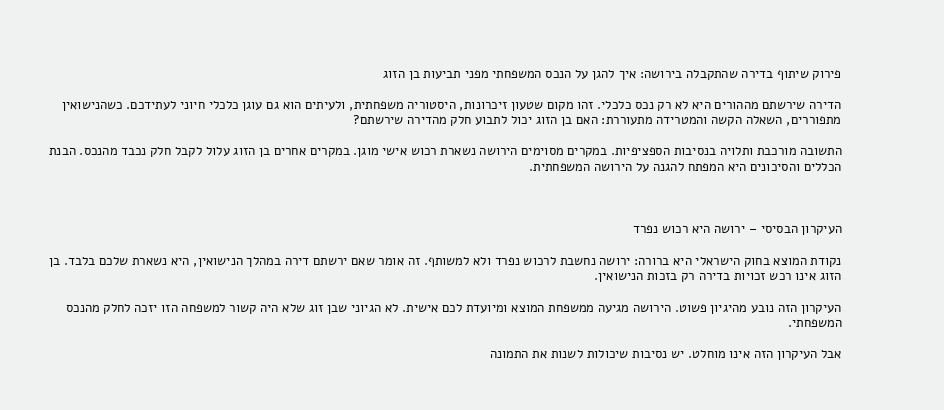פירוק שיתוף בדירה שהתקבלה בירושה: איך להגן על הנכס המשפחתי מפני תביעות בן הזוג

הדירה שירשתם מההורים היא לא רק נכס כלכלי. זהו מקום שטעון זיכרונות, היסטוריה משפחתית, ולעיתים הוא גם עוגן כלכלי חיוני לעתידכם. כשהנישואין מתפוררים, השאלה הקשה והמטרידה מתעוררת: האם בן הזוג יכול לתבוע חלק מהדירה שירשתם?

התשובה מורכבת ותלויה בנסיבות הספציפיות. במקרים מסוימים הירושה נשארת רכוש אישי מוגן. במקרים אחרים בן הזוג עלול לקבל חלק נכבד מהנכס. הבנת הכללים והסיכונים היא המפתח להגנה על הירושה המשפחתית.



העיקרון הבסיסי – ירושה היא רכוש נפרד

נקודת המוצא בחוק הישראלי היא ברורה: ירושה נחשבת לרכוש נפרד ולא למשותף. זה אומר שאם ירשתם דירה במהלך הנישואין, היא נשארת שלכם בלבד. בן הזוג אינו רכש זכויות בדירה רק בזכות הנישואין.

העיקרון הזה נובע מהיגיון פשוט. הירושה מגיעה ממשפחת המוצא ומיועדת לכם אישית. לא הגיוני שבן זוג שלא היה קשור למשפחה הזו יזכה לחלק מהנכס המשפחתי.

אבל העיקרון הזה אינו מוחלט. יש נסיבות שיכולות לשנות את התמונה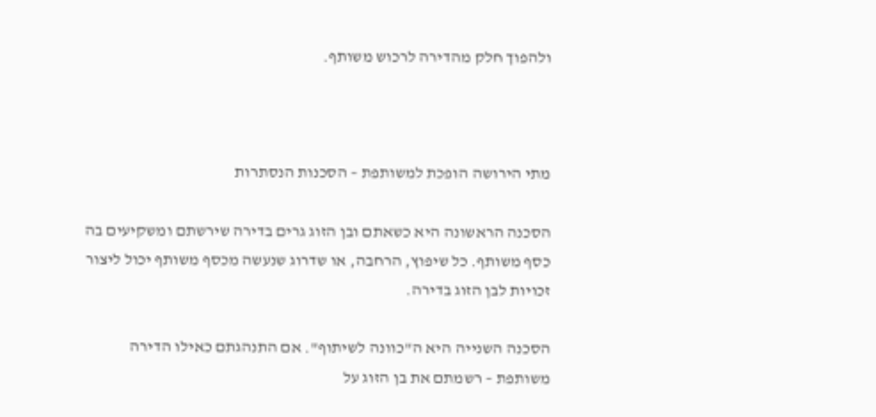ולהפוך חלק מהדירה לרכוש משותף.



מתי הירושה הופכת למשותפת – הסכנות הנסתרות

הסכנה הראשונה היא כשאתם ובן הזוג גרים בדירה שירשתם ומשקיעים בה כסף משותף. כל שיפוץ, הרחבה, או שדרוג שנעשה מכסף משותף יכול ליצור זכויות לבן הזוג בדירה.

הסכנה השנייה היא ה"כוונה לשיתוף". אם התנהגתם כאילו הדירה משותפת – רשמתם את בן הזוג על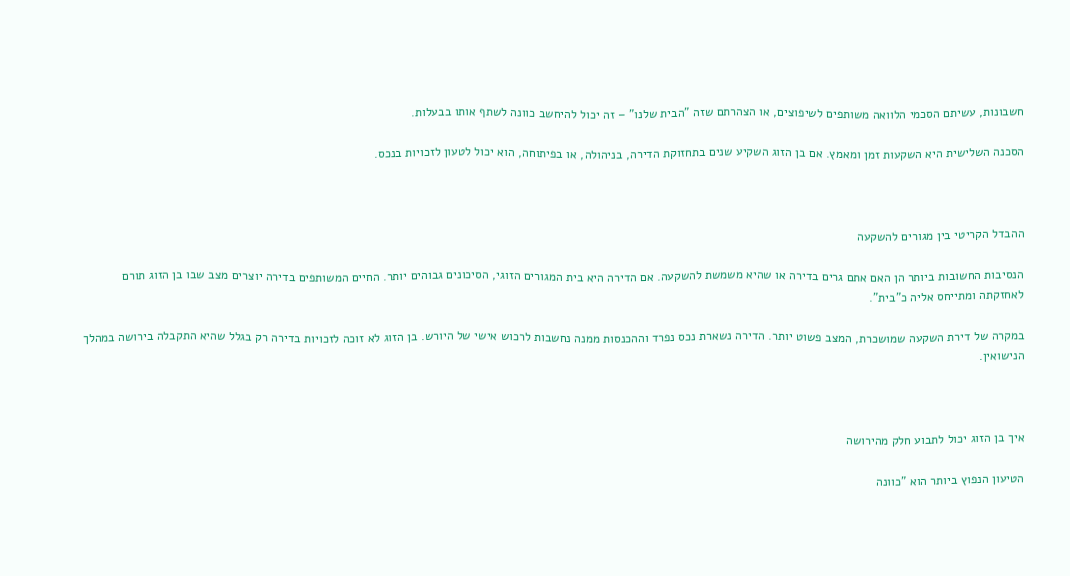חשבונות, עשיתם הסכמי הלוואה משותפים לשיפוצים, או הצהרתם שזה "הבית שלנו" – זה יכול להיחשב כוונה לשתף אותו בבעלות.

הסכנה השלישית היא השקעות זמן ומאמץ. אם בן הזוג השקיע שנים בתחזוקת הדירה, בניהולה, או בפיתוחה, הוא יכול לטעון לזכויות בנכס.



ההבדל הקריטי בין מגורים להשקעה

הנסיבות החשובות ביותר הן האם אתם גרים בדירה או שהיא משמשת להשקעה. אם הדירה היא בית המגורים הזוגי, הסיכונים גבוהים יותר. החיים המשותפים בדירה יוצרים מצב שבו בן הזוג תורם לאחזקתה ומתייחס אליה כ"בית".

במקרה של דירת השקעה שמושכרת, המצב פשוט יותר. הדירה נשארת נכס נפרד וההכנסות ממנה נחשבות לרכוש אישי של היורש. בן הזוג לא זוכה לזכויות בדירה רק בגלל שהיא התקבלה בירושה במהלך הנישואין.



איך בן הזוג יכול לתבוע חלק מהירושה

הטיעון הנפוץ ביותר הוא "כוונה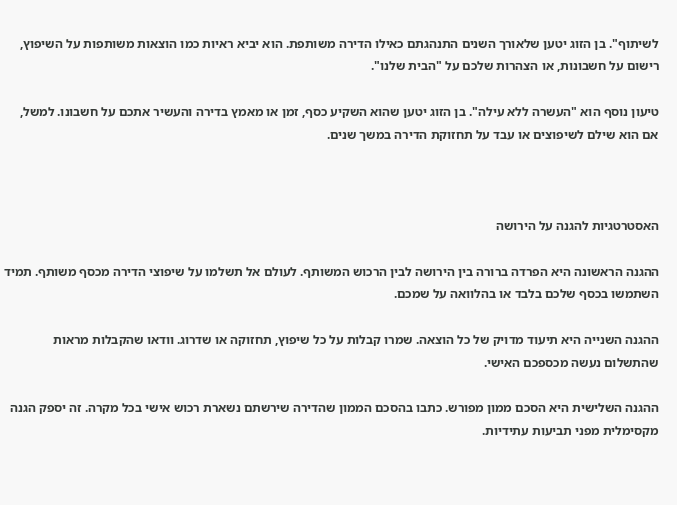לשיתוף". בן הזוג יטען שלאורך השנים התנהגתם כאילו הדירה משותפת. הוא יביא ראיות כמו הוצאות משותפות על השיפוץ, רישום על חשבונות, או הצהרות שלכם על "הבית שלנו".

טיעון נוסף הוא "העשרה ללא עילה". בן הזוג יטען שהוא השקיע כסף, זמן או מאמץ בדירה והעשיר אתכם על חשבונו. למשל, אם הוא שילם לשיפוצים או עבד על תחזוקת הדירה במשך שנים.



האסטרטגיות להגנה על הירושה

ההגנה הראשונה היא הפרדה ברורה בין הירושה לבין הרכוש המשותף. לעולם אל תשלמו על שיפוצי הדירה מכסף משותף. תמיד השתמשו בכסף שלכם בלבד או בהלוואה על שמכם.

ההגנה השנייה היא תיעוד מדויק של כל הוצאה. שמרו קבלות על כל שיפוץ, תחזוקה או שדרוג. וודאו שהקבלות מראות שהתשלום נעשה מכספכם האישי.

ההגנה השלישית היא הסכם ממון מפורש. כתבו בהסכם הממון שהדירה שירשתם נשארת רכוש אישי בכל מקרה. זה יספק הגנה מקסימלית מפני תביעות עתידיות.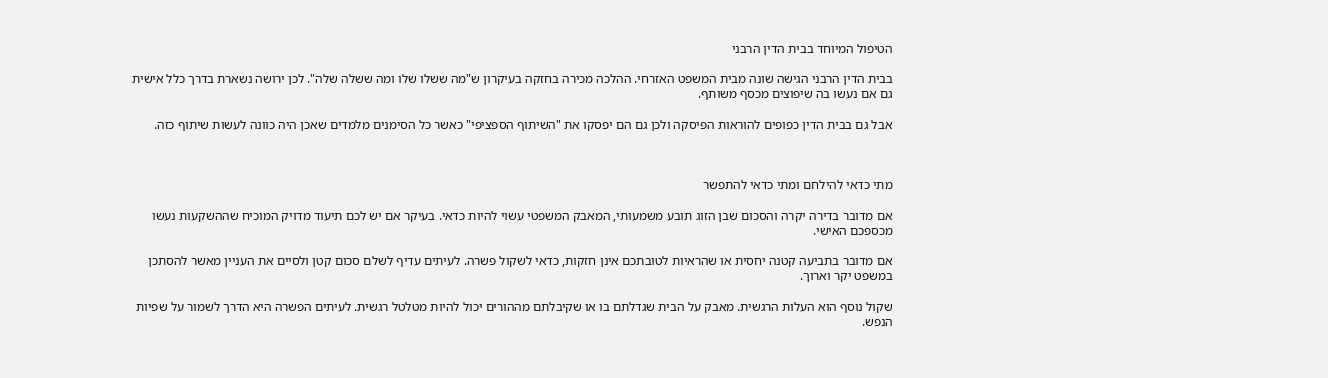הטיפול המיוחד בבית הדין הרבני

בבית הדין הרבני הגישה שונה מבית המשפט האזרחי. ההלכה מכירה בחזקה בעיקרון ש"מה ששלו שלו ומה ששלה שלה". לכן ירושה נשארת בדרך כלל אישית גם אם נעשו בה שיפוצים מכסף משותף.

אבל גם בבית הדין כפופים להוראות הפיסקה ולכן גם הם יפסקו את "השיתוף הספציפי" כאשר כל הסימנים מלמדים שאכן היה כוונה לעשות שיתוף כזה.



מתי כדאי להילחם ומתי כדאי להתפשר

אם מדובר בדירה יקרה והסכום שבן הזוג תובע משמעותי, המאבק המשפטי עשוי להיות כדאי. בעיקר אם יש לכם תיעוד מדויק המוכיח שההשקעות נעשו מכספכם האישי.

אם מדובר בתביעה קטנה יחסית או שהראיות לטובתכם אינן חזקות, כדאי לשקול פשרה. לעיתים עדיף לשלם סכום קטן ולסיים את העניין מאשר להסתכן במשפט יקר וארוך.

שקול נוסף הוא העלות הרגשית. מאבק על הבית שגדלתם בו או שקיבלתם מההורים יכול להיות מטלטל רגשית. לעיתים הפשרה היא הדרך לשמור על שפיות הנפש.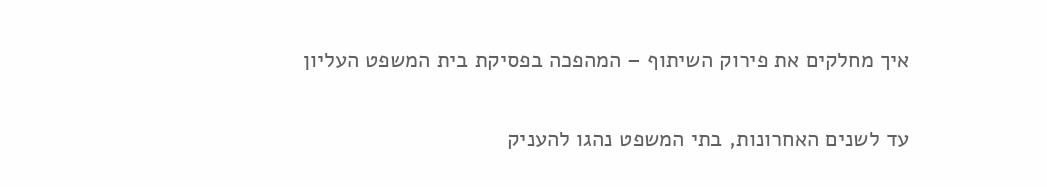איך מחלקים את פירוק השיתוף – המהפכה בפסיקת בית המשפט העליון

עד לשנים האחרונות, בתי המשפט נהגו להעניק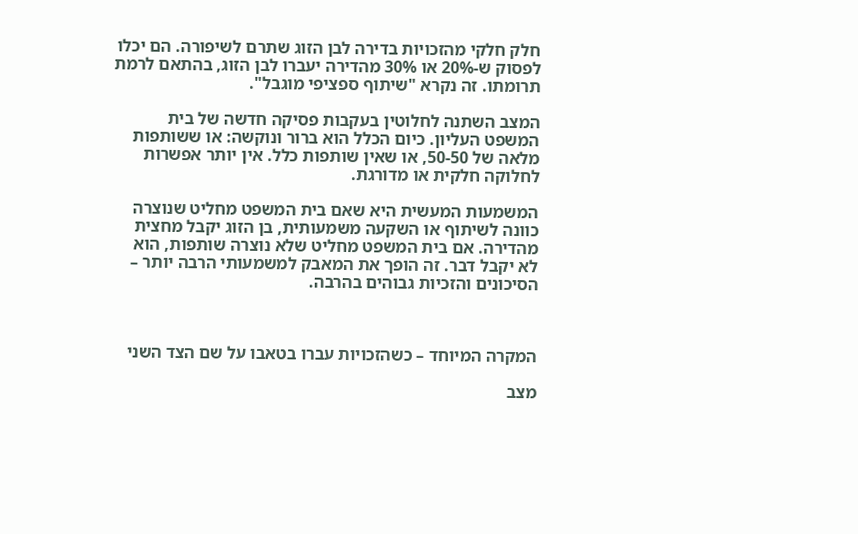חלק חלקי מהזכויות בדירה לבן הזוג שתרם לשיפורה. הם יכלו לפסוק ש-20% או 30% מהדירה יעברו לבן הזוג, בהתאם לרמת תרומתו. זה נקרא "שיתוף ספציפי מוגבל".

המצב השתנה לחלוטין בעקבות פסיקה חדשה של בית המשפט העליון. כיום הכלל הוא ברור ונוקשה: או ששותפות מלאה של 50-50, או שאין שותפות כלל. אין יותר אפשרות לחלוקה חלקית או מדורגת.

המשמעות המעשית היא שאם בית המשפט מחליט שנוצרה כוונה לשיתוף או השקעה משמעותית, בן הזוג יקבל מחצית מהדירה. אם בית המשפט מחליט שלא נוצרה שותפות, הוא לא יקבל דבר. זה הופך את המאבק למשמעותי הרבה יותר – הסיכונים והזכיות גבוהים בהרבה.



המקרה המיוחד – כשהזכויות עברו בטאבו על שם הצד השני

מצב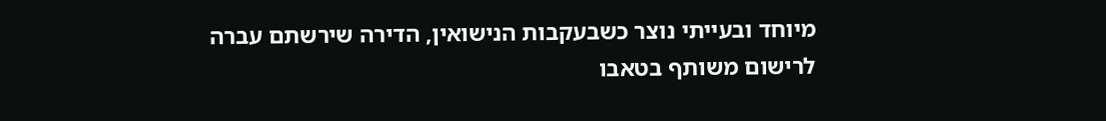מיוחד ובעייתי נוצר כשבעקבות הנישואין, הדירה שירשתם עברה לרישום משותף בטאבו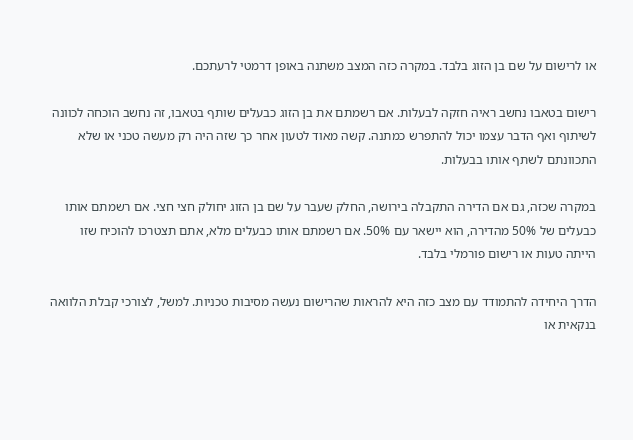או לרישום על שם בן הזוג בלבד. במקרה כזה המצב משתנה באופן דרמטי לרעתכם.

רישום בטאבו נחשב ראיה חזקה לבעלות. אם רשמתם את בן הזוג כבעלים שותף בטאבו, זה נחשב הוכחה לכוונה לשיתוף ואף הדבר עצמו יכול להתפרש כמתנה. קשה מאוד לטעון אחר כך שזה היה רק מעשה טכני או שלא התכוונתם לשתף אותו בבעלות.

במקרה שכזה, גם אם הדירה התקבלה בירושה, החלק שעבר על שם בן הזוג יחולק חצי חצי. אם רשמתם אותו כבעלים של 50% מהדירה, הוא יישאר עם 50%. אם רשמתם אותו כבעלים מלא, אתם תצטרכו להוכיח שזו הייתה טעות או רישום פורמלי בלבד.

הדרך היחידה להתמודד עם מצב כזה היא להראות שהרישום נעשה מסיבות טכניות. למשל, לצורכי קבלת הלוואה בנקאית או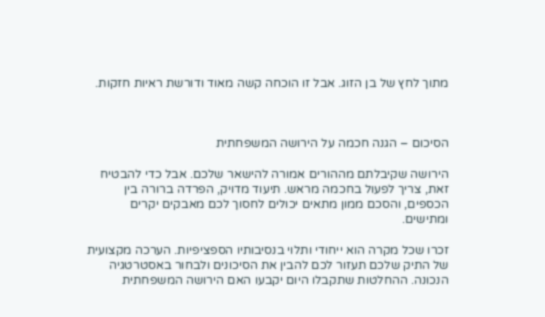מתוך לחץ של בן הזוג. אבל זו הוכחה קשה מאוד ודורשת ראיות חזקות.



הסיכום – הגנה חכמה על הירושה המשפחתית

הירושה שקיבלתם מההורים אמורה להישאר שלכם. אבל כדי להבטיח זאת, צריך לפעול בחכמה מראש. תיעוד מדויק, הפרדה ברורה בין הכספים, והסכם ממון מתאים יכולים לחסוך לכם מאבקים יקרים ומתישים.

זכרו שכל מקרה הוא ייחודי ותלוי בנסיבותיו הספציפיות. הערכה מקצועית של התיק שלכם תעזור לכם להבין את הסיכונים ולבחור באסטרטגיה הנכונה. ההחלטות שתקבלו היום יקבעו האם הירושה המשפחתית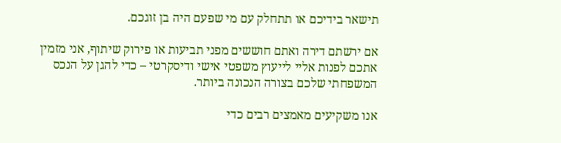תישאר בידיכם או תתחלק עם מי שפעם היה בן זוגכם.

אם ירשתם דירה ואתם חוששים מפני תביעות או פירוק שיתוף, אני מזמין אתכם לפנות אליי לייעוץ משפטי אישי ודיסקרטי – כדי להגן על הנכס המשפחתי שלכם בצורה הנכונה ביותר.

אנו משקיעים מאמצים רבים כדי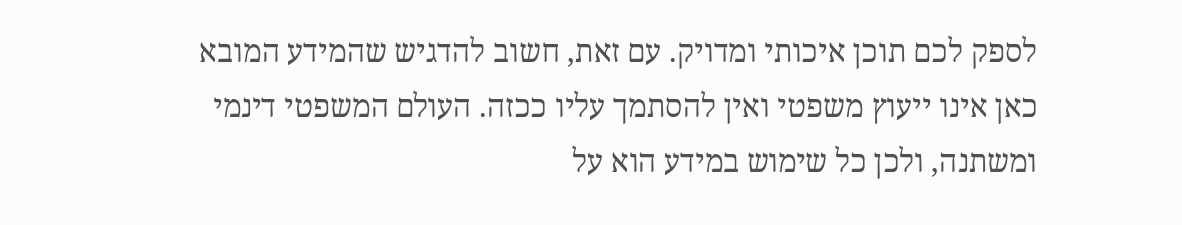לספק לכם תוכן איכותי ומדויק. עם זאת, חשוב להדגיש שהמידע המובא כאן אינו ייעוץ משפטי ואין להסתמך עליו ככזה. העולם המשפטי דינמי ומשתנה, ולכן כל שימוש במידע הוא על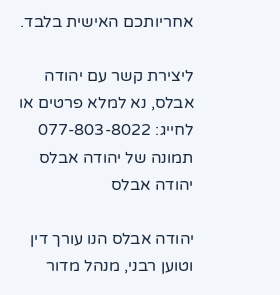אחריותכם האישית בלבד.

ליצירת קשר עם יהודה אבלס, נא למלא פרטים או לחייג: 077-803-8022
תמונה של יהודה אבלס
יהודה אבלס

יהודה אבלס הנו עורך דין וטוען רבני, מנהל מדור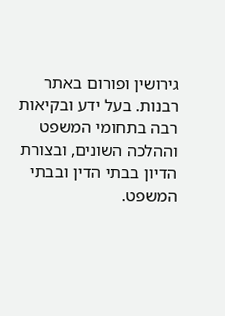גירושין ופורום באתר רבנות. בעל ידע ובקיאות רבה בתחומי המשפט וההלכה השונים, ובצורת הדיון בבתי הדין ובבתי המשפט.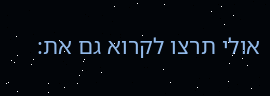אולי תרצו לקרוא גם את: